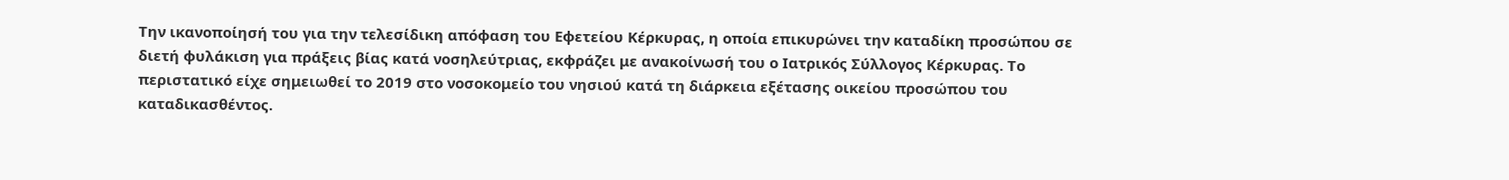Την ικανοποίησή του για την τελεσίδικη απόφαση του Εφετείου Κέρκυρας, η οποία επικυρώνει την καταδίκη προσώπου σε διετή φυλάκιση για πράξεις βίας κατά νοσηλεύτριας, εκφράζει με ανακοίνωσή του ο Ιατρικός Σύλλογος Κέρκυρας. Το περιστατικό είχε σημειωθεί το 2019 στο νοσοκομείο του νησιού κατά τη διάρκεια εξέτασης οικείου προσώπου του καταδικασθέντος.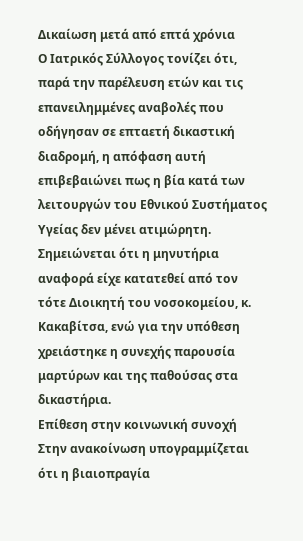Δικαίωση μετά από επτά χρόνια
Ο Ιατρικός Σύλλογος τονίζει ότι, παρά την παρέλευση ετών και τις επανειλημμένες αναβολές που οδήγησαν σε επταετή δικαστική διαδρομή, η απόφαση αυτή επιβεβαιώνει πως η βία κατά των λειτουργών του Εθνικού Συστήματος Υγείας δεν μένει ατιμώρητη. Σημειώνεται ότι η μηνυτήρια αναφορά είχε κατατεθεί από τον τότε Διοικητή του νοσοκομείου, κ. Κακαβίτσα, ενώ για την υπόθεση χρειάστηκε η συνεχής παρουσία μαρτύρων και της παθούσας στα δικαστήρια.
Επίθεση στην κοινωνική συνοχή
Στην ανακοίνωση υπογραμμίζεται ότι η βιαιοπραγία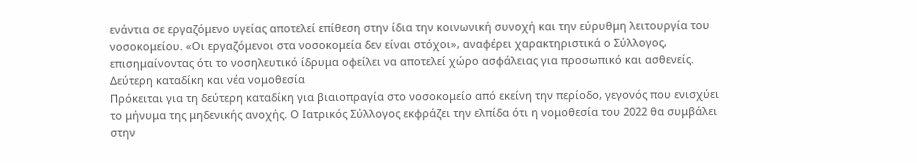ενάντια σε εργαζόμενο υγείας αποτελεί επίθεση στην ίδια την κοινωνική συνοχή και την εύρυθμη λειτουργία του νοσοκομείου. «Οι εργαζόμενοι στα νοσοκομεία δεν είναι στόχοι», αναφέρει χαρακτηριστικά ο Σύλλογος, επισημαίνοντας ότι το νοσηλευτικό ίδρυμα οφείλει να αποτελεί χώρο ασφάλειας για προσωπικό και ασθενείς.
Δεύτερη καταδίκη και νέα νομοθεσία
Πρόκειται για τη δεύτερη καταδίκη για βιαιοπραγία στο νοσοκομείο από εκείνη την περίοδο, γεγονός που ενισχύει το μήνυμα της μηδενικής ανοχής. Ο Ιατρικός Σύλλογος εκφράζει την ελπίδα ότι η νομοθεσία του 2022 θα συμβάλει στην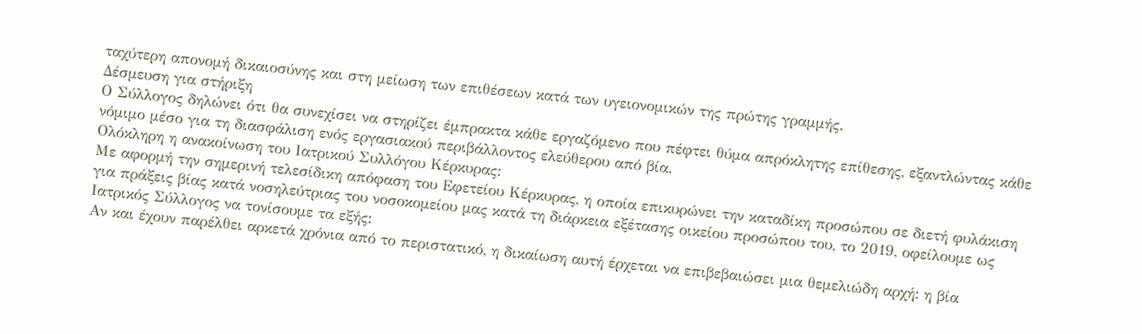ταχύτερη απονομή δικαιοσύνης και στη μείωση των επιθέσεων κατά των υγειονομικών της πρώτης γραμμής.
Δέσμευση για στήριξη
Ο Σύλλογος δηλώνει ότι θα συνεχίσει να στηρίζει έμπρακτα κάθε εργαζόμενο που πέφτει θύμα απρόκλητης επίθεσης, εξαντλώντας κάθε νόμιμο μέσο για τη διασφάλιση ενός εργασιακού περιβάλλοντος ελεύθερου από βία.
Ολόκληρη η ανακοίνωση του Ιατρικού Συλλόγου Κέρκυρας:
Με αφορμή την σημερινή τελεσίδικη απόφαση του Εφετείου Κέρκυρας, η οποία επικυρώνει την καταδίκη προσώπου σε διετή φυλάκιση για πράξεις βίας κατά νοσηλεύτριας του νοσοκομείου μας κατά τη διάρκεια εξέτασης οικείου προσώπου του, το 2019, οφείλουμε ως Ιατρικός Σύλλογος να τονίσουμε τα εξής:
Αν και έχουν παρέλθει αρκετά χρόνια από το περιστατικό, η δικαίωση αυτή έρχεται να επιβεβαιώσει μια θεμελιώδη αρχή: η βία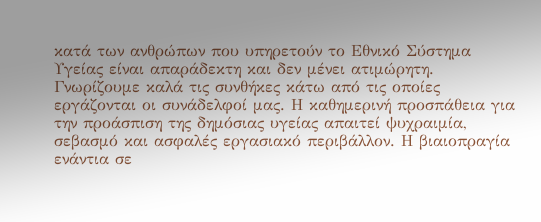κατά των ανθρώπων που υπηρετούν το Εθνικό Σύστημα Υγείας είναι απαράδεκτη και δεν μένει ατιμώρητη.
Γνωρίζουμε καλά τις συνθήκες κάτω από τις οποίες εργάζονται οι συνάδελφοί μας. Η καθημερινή προσπάθεια για την προάσπιση της δημόσιας υγείας απαιτεί ψυχραιμία, σεβασμό και ασφαλές εργασιακό περιβάλλον. Η βιαιοπραγία ενάντια σε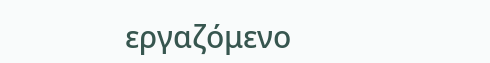εργαζόμενο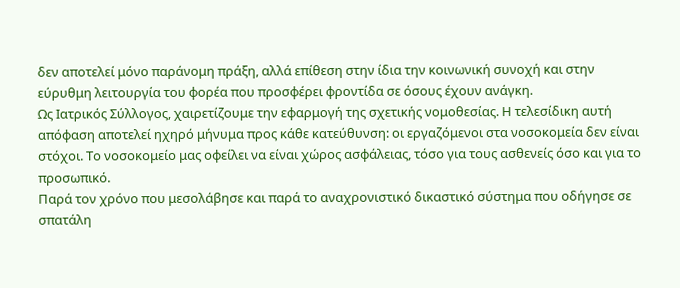δεν αποτελεί μόνο παράνομη πράξη, αλλά επίθεση στην ίδια την κοινωνική συνοχή και στην εύρυθμη λειτουργία του φορέα που προσφέρει φροντίδα σε όσους έχουν ανάγκη.
Ως Ιατρικός Σύλλογος, χαιρετίζουμε την εφαρμογή της σχετικής νομοθεσίας. Η τελεσίδικη αυτή απόφαση αποτελεί ηχηρό μήνυμα προς κάθε κατεύθυνση: οι εργαζόμενοι στα νοσοκομεία δεν είναι στόχοι. Το νοσοκομείο μας οφείλει να είναι χώρος ασφάλειας, τόσο για τους ασθενείς όσο και για το προσωπικό.
Παρά τον χρόνο που μεσολάβησε και παρά το αναχρονιστικό δικαστικό σύστημα που οδήγησε σε σπατάλη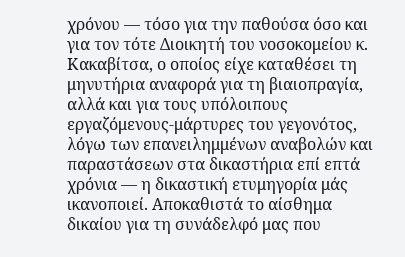χρόνου — τόσο για την παθούσα όσο και για τον τότε Διοικητή του νοσοκομείου κ. Κακαβίτσα, ο οποίος είχε καταθέσει τη μηνυτήρια αναφορά για τη βιαιοπραγία, αλλά και για τους υπόλοιπους εργαζόμενους-μάρτυρες του γεγονότος, λόγω των επανειλημμένων αναβολών και παραστάσεων στα δικαστήρια επί επτά χρόνια — η δικαστική ετυμηγορία μάς ικανοποιεί. Αποκαθιστά το αίσθημα δικαίου για τη συνάδελφό μας που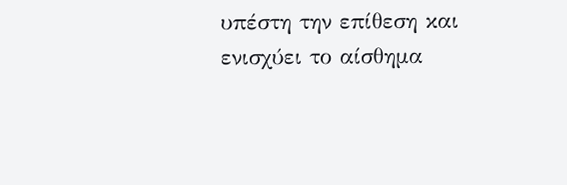υπέστη την επίθεση και ενισχύει το αίσθημα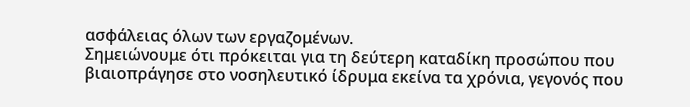ασφάλειας όλων των εργαζομένων.
Σημειώνουμε ότι πρόκειται για τη δεύτερη καταδίκη προσώπου που βιαιοπράγησε στο νοσηλευτικό ίδρυμα εκείνα τα χρόνια, γεγονός που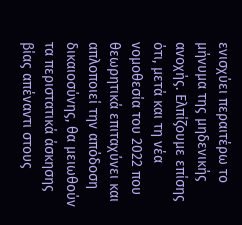ενισχύει περαιτέρω το μήνυμα της μηδενικής ανοχής. Ελπίζουμε επίσης ότι, μετά και τη νέα νομοθεσία του 2022 που θεωρητικά επιταχύνει και απλοποιεί την απόδοση δικαιοσύνης, θα μειωθούν τα περιστατικά άσκησης βίας απέναντι στους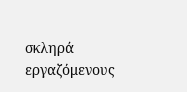σκληρά εργαζόμενους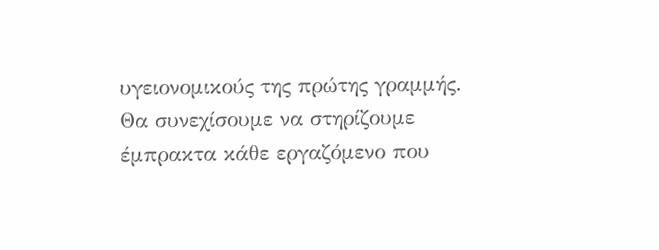υγειονομικούς της πρώτης γραμμής.
Θα συνεχίσουμε να στηρίζουμε έμπρακτα κάθε εργαζόμενο που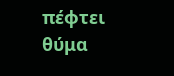πέφτει θύμα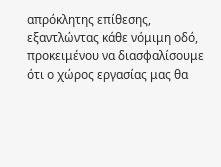απρόκλητης επίθεσης, εξαντλώντας κάθε νόμιμη οδό, προκειμένου να διασφαλίσουμε ότι ο χώρος εργασίας μας θα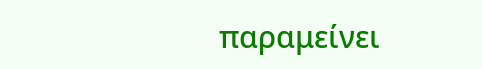παραμείνει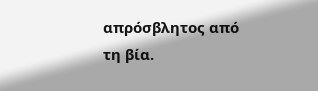απρόσβλητος από τη βία.